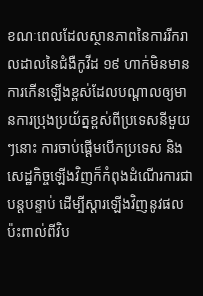ខណៈពេលដែលស្ថានភាពនៃការរីករាលដាលនៃជំងឺកូវីដ ១៩ ហាក់មិនមានការកើនឡើងខ្ពស់ដែលបណ្តាលឲ្យមានការប្រុងប្រយ័ត្នខ្ពស់ពីប្រទេសនីមួយៗនោះ ការចាប់ផ្តើមបើកប្រទេស និងសេដ្ឋកិច្ចឡើងវិញក៏កំពុងដំណើរការជាបន្តបន្ទាប់ ដើម្បីស្តារឡើងវិញនូវផលប៉ះពាល់ពីវិប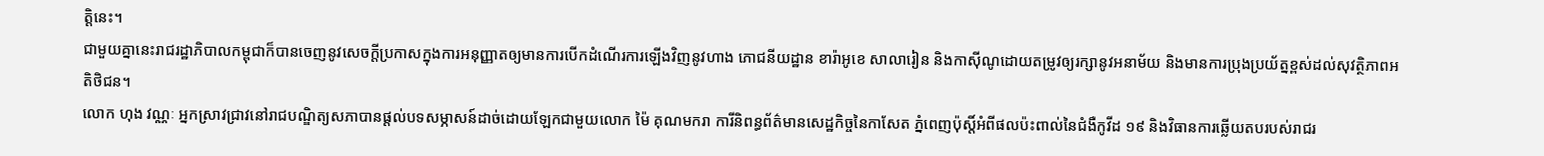ត្តិនេះ។
ជាមួយគ្នានេះរាជរដ្ឋាភិបាលកម្ពុជាក៏បានចេញនូវសេចក្តីប្រកាសក្នុងការអនុញ្ញាតឲ្យមានការបើកដំណើរការឡើងវិញនូវហាង ភោជនីយដ្ឋាន ខារ៉ាអូខេ សាលារៀន និងកាស៊ីណូដោយតម្រូវឲ្យរក្សានូវអនាម័យ និងមានការប្រុងប្រយ័ត្នខ្ពស់ដល់សុវត្ថិភាពអតិថិជន។
លោក ហុង វណ្ណៈ អ្នកស្រាវជ្រាវនៅរាជបណ្ឌិត្យសភាបានផ្តល់បទសម្ភាសន៍ដាច់ដោយឡែកជាមួយលោក ម៉ៃ គុណមករា ការីនិពន្ធព័ត៌មានសេដ្ឋកិច្ចនៃកាសែត ភ្នំពេញប៉ុស្តិ៍អំពីផលប៉ះពាល់នៃជំងឺកូវីដ ១៩ និងវិធានការឆ្លើយតបរបស់រាជរ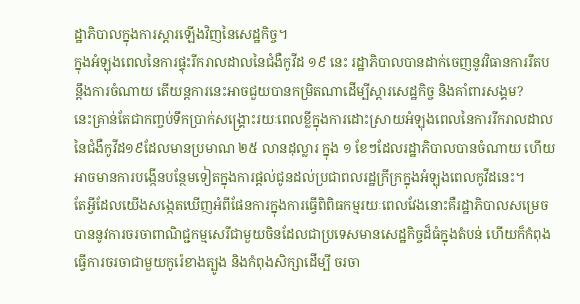ដ្ឋាភិបាលក្នុងការស្តារឡើងវិញនៃសេដ្ឋកិច្ច។
ក្នុងអំឡុងពេលនៃការផ្ទុះរីករាលដាលនៃជំងឺកូវីដ ១៩ នេះ រដ្ឋាភិបាលបានដាក់ចេញនូវវិធានការរឹតបន្តឹងការចំណាយ តើយន្តការនេះអាចជួយបានកម្រិតណាដើម្បីស្តារសេដ្ឋកិច្ច និងគាំពារសង្គម?
នេះគ្រាន់តែជាកញ្ចប់ទឹកប្រាក់សង្គ្រោះរយៈពេលខ្លីក្នុងការដោះស្រាយអំឡុងពេលនៃការរីករាលដាលនៃជំងឺកូវីដ១៩ដែលមានប្រមាណ ២៥ លានដុល្លារ ក្នុង ១ ខែៗដែលរដ្ឋាភិបាលបានចំណាយ ហើយអាចមានការបង្កើនបន្ថែមទៀតក្នុងការផ្តល់ជូនដល់ប្រជាពលរដ្ឋក្រីក្រក្នុងអំឡុងពេលកូវីដនេះ។
តែអ្វីដែលយើងសង្កេតឃើញអំពីផែនការក្នុងការធ្វើពិពិធកម្មរយៈពេលវែងនោះគឺរដ្ឋាភិបាលសម្រេចបាននូវការចរចាពាណិជ្ជកម្មសេរីជាមួយចិនដែលជាប្រទេសមានសេដ្ឋកិច្ចដ៏ធំក្នុងតំបន់ ហើយក៏កំពុងធ្វើការចរចាជាមួយកូរ៉េខាងត្បូង និងកំពុងសិក្សាដើម្បី ចរចា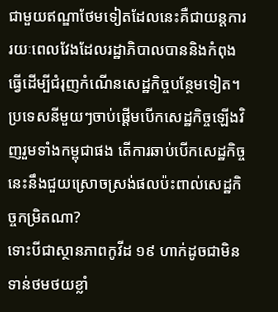ជាមួយឥណ្ឌាថែមទៀតដែលនេះគឺជាយន្តការរយៈពេលវែងដែលរដ្ឋាភិបាលបាននិងកំពុងធ្វើដើម្បីជំរុញកំណើនសេដ្ឋកិច្ចបន្ថែមទៀត។
ប្រទេសនីមួយៗចាប់ផ្តើមបើកសេដ្ឋកិច្ចឡើងវិញរួមទាំងកម្ពុជាផង តើការឆាប់បើកសេដ្ឋកិច្ចនេះនឹងជួយស្រោចស្រង់ផលប៉ះពាល់សេដ្ឋកិច្ចកម្រិតណា?
ទោះបីជាស្ថានភាពកូវីដ ១៩ ហាក់ដូចជាមិនទាន់ថមថយខ្លាំ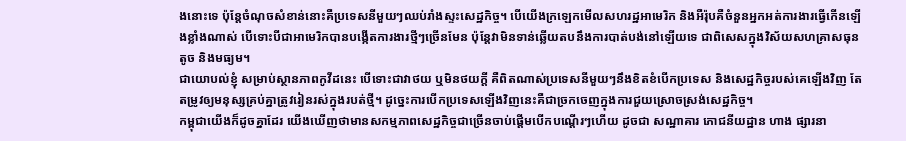ងនោះទេ ប៉ុន្តែចំណុចសំខាន់នោះគឺប្រទេសនីមួយៗឈប់រាំងស្ទះសេដ្ឋកិច្ច។ បើយើងក្រឡេកមើលសហរដ្ឋអាមេរិក និងអឺរ៉ុបគឺចំនួនអ្នកអត់ការងារធ្វើកើនឡើងខ្លាំងណាស់ បើទោះបីជាអាមេរិកបានបង្កើតការងារថ្មីៗច្រើនមែន ប៉ុន្តែវាមិនទាន់ឆ្លើយតបនឹងការបាត់បង់នៅឡើយទេ ជាពិសេសក្នុងវិស័យសហគ្រាសធុនតូច និងមធ្យម។
ជាយោបល់ខ្ញុំ សម្រាប់ស្ថានភាពកូវីដនេះ បើទោះជាវាថយ ឬមិនថយក្តី គឺពិតណាស់ប្រទេសនីមួយៗនឹងខិតខំបើកប្រទេស និងសេដ្ឋកិច្ចរបស់គេឡើងវិញ តែតម្រូវឲ្យមនុស្សគ្រប់គ្នាត្រូវរៀនរស់ក្នុងរបត់ថ្មី។ ដូច្នេះការបើកប្រទេសឡើងវិញនេះគឺជាច្រកចេញក្នុងការជួយស្រោចស្រង់សេដ្ឋកិច្ច។
កម្ពុជាយើងក៏ដូចគ្នាដែរ យើងឃើញថាមានសកម្មភាពសេដ្ឋកិច្ចជាច្រើនចាប់ផ្តើមបើកបណ្តើរៗហើយ ដូចជា សណ្ឋាគារ ភោជនីយដ្ឋាន ហាង ផ្សារនា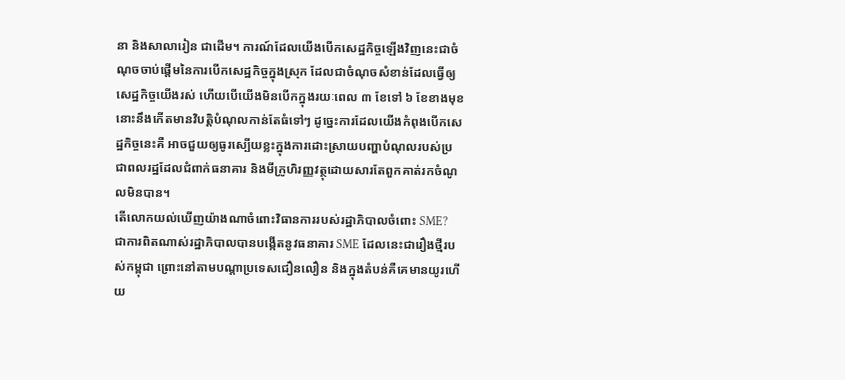នា និងសាលារៀន ជាដើម។ ការណ៍ដែលយើងបើកសេដ្ឋកិច្ចឡើងវិញនេះជាចំណុចចាប់ផ្តើមនៃការបើកសេដ្ឋកិច្ចក្នុងស្រុក ដែលជាចំណុចសំខាន់ដែលធ្វើឲ្យសេដ្ឋកិច្ចយើងរស់ ហើយបើយើងមិនបើកក្នុងរយៈពេល ៣ ខែទៅ ៦ ខែខាងមុខ នោះនឹងកើតមានវិបត្តិបំណុលកាន់តែធំទៅៗ ដូច្នេះការដែលយើងកំពុងបើកសេដ្ឋកិច្ចនេះគឺ អាចជួយឲ្យធូរស្បើយខ្លះក្នុងការដោះស្រាយបញ្ហាបំណុលរបស់ប្រជាពលរដ្ឋដែលជំពាក់ធនាគារ និងមីក្រូហិរញ្ញវត្ថុដោយសារតែពួកគាត់រកចំណូលមិនបាន។
តើលោកយល់ឃើញយ៉ាងណាចំពោះវិធានការរបស់រដ្ឋាភិបាលចំពោះ SME?
ជាការពិតណាស់រដ្ឋាភិបាលបានបង្កើតនូវធនាគារ SME ដែលនេះជារឿងថ្មីរបស់កម្ពុជា ព្រោះនៅតាមបណ្តាប្រទេសជឿនលឿន និងក្នុងតំបន់គឺគេមានយូរហើយ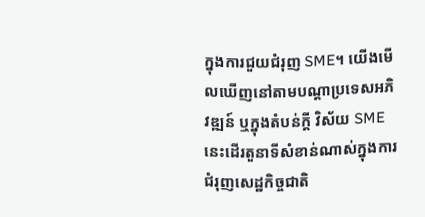ក្នុងការជួយជំរុញ SME។ យើងមើលឃើញនៅតាមបណ្តាប្រទេសអភិវឌ្ឍន៍ ឬក្នុងតំបន់ក្តី វិស័យ SME នេះដើរតួនាទីសំខាន់ណាស់ក្នុងការជំរុញសេដ្ឋកិច្ចជាតិ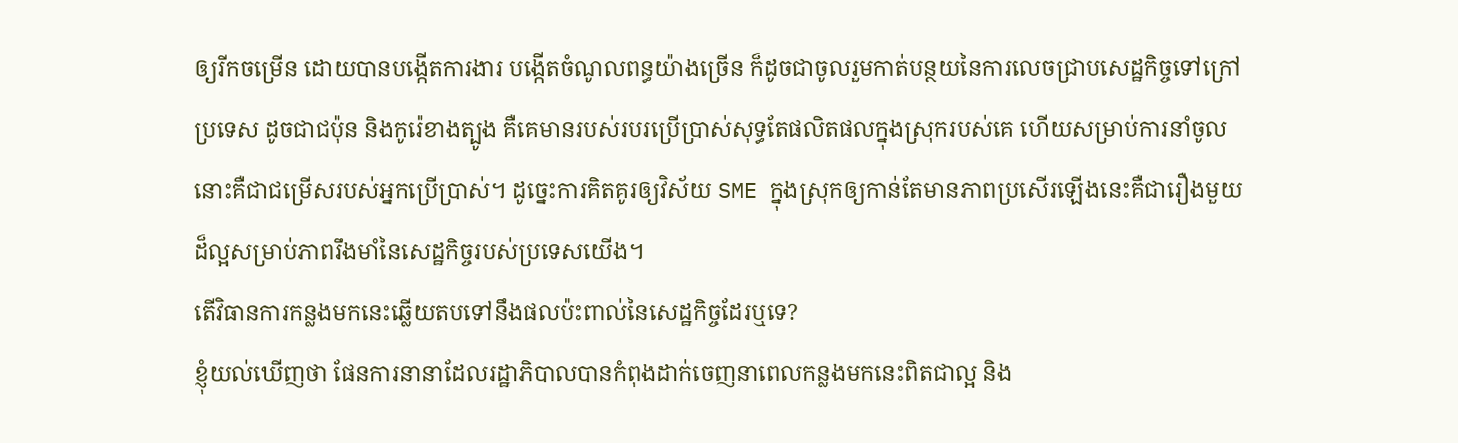ឲ្យរីកចម្រើន ដោយបានបង្កើតការងារ បង្កើតចំណូលពន្ធយ៉ាងច្រើន ក៏ដូចជាចូលរួមកាត់បន្ថយនៃការលេចជ្រាបសេដ្ឋកិច្ចទៅក្រៅប្រទេស ដូចជាជប៉ុន និងកូរ៉េខាងត្បូង គឺគេមានរបស់របរប្រើប្រាស់សុទ្ធតែផលិតផលក្នុងស្រុករបស់គេ ហើយសម្រាប់ការនាំចូលនោះគឺជាជម្រើសរបស់អ្នកប្រើប្រាស់។ ដូច្នេះការគិតគូរឲ្យវិស័យ SME ក្នុងស្រុកឲ្យកាន់តែមានភាពប្រសើរឡើងនេះគឺជារឿងមួយដ៏ល្អសម្រាប់ភាពរឹងមាំនៃសេដ្ឋកិច្ចរបស់ប្រទេសយើង។
តើវិធានការកន្លងមកនេះឆ្លើយតបទៅនឹងផលប៉ះពាល់នៃសេដ្ឋកិច្ចដែរឬទេ?
ខ្ញុំយល់ឃើញថា ផែនការនានាដែលរដ្ឋាភិបាលបានកំពុងដាក់ចេញនាពេលកន្លងមកនេះពិតជាល្អ និង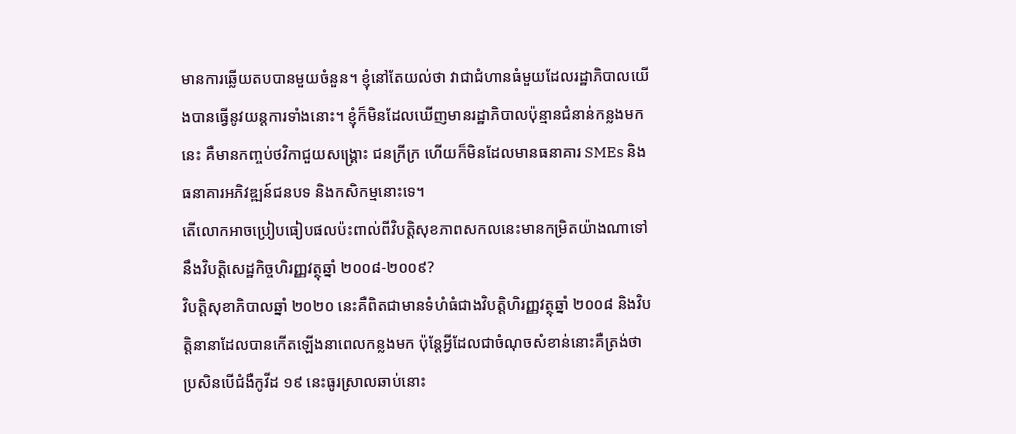មានការឆ្លើយតបបានមួយចំនួន។ ខ្ញុំនៅតែយល់ថា វាជាជំហានធំមួយដែលរដ្ឋាភិបាលយើងបានធ្វើនូវយន្តការទាំងនោះ។ ខ្ញុំក៏មិនដែលឃើញមានរដ្ឋាភិបាលប៉ុន្មានជំនាន់កន្លងមកនេះ គឺមានកញ្ចប់ថវិកាជួយសង្គ្រោះ ជនក្រីក្រ ហើយក៏មិនដែលមានធនាគារ SMEs និងធនាគារអភិវឌ្ឍន៍ជនបទ និងកសិកម្មនោះទេ។
តើលោកអាចប្រៀបធៀបផលប៉ះពាល់ពីវិបត្តិសុខភាពសកលនេះមានកម្រិតយ៉ាងណាទៅនឹងវិបត្តិសេដ្ឋកិច្ចហិរញ្ញវត្ថុឆ្នាំ ២០០៨-២០០៩?
វិបតិ្តសុខាភិបាលឆ្នាំ ២០២០ នេះគឺពិតជាមានទំហំធំជាងវិបត្តិហិរញ្ញវត្ថុឆ្នាំ ២០០៨ និងវិបត្តិនានាដែលបានកើតឡើងនាពេលកន្លងមក ប៉ុន្តែអ្វីដែលជាចំណុចសំខាន់នោះគឺត្រង់ថា ប្រសិនបើជំងឺកូវីដ ១៩ នេះធូរស្រាលឆាប់នោះ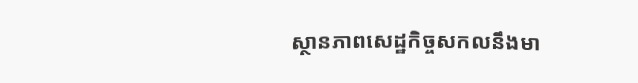ស្ថានភាពសេដ្ឋកិច្ចសកលនឹងមា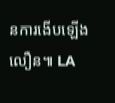នការងើបឡើងលឿន៕ LA